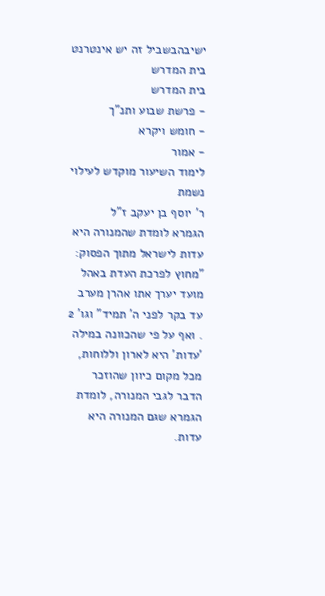ישיבהבשביל זה יש אינטרנט בית המדרש
בית המדרש
- פרשת שבוע ותנ"ך
- חומש ויקרא
- אמור
לימוד השיעור מוקדש לעילוי נשמת
ר' יוסף בן יעקב ז"ל
הגמרא לומדת שהמנורה היא עדות לישראל מתוך הפסוק: "מחוץ לפרכת העדת באהל מועד יערך אתו אהרן מערב עד בקר לפני ה' תמיד" וגו' 2 . ואף על פי שהכוונה במילה 'עדות' היא לארון וללוחות, מכל מקום כיוון שהוזכר הדבר לגבי המנורה, לומדת הגמרא שגם המנורה היא עדות.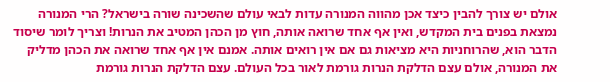אולם יש צורך להבין כיצד אכן מהווה המנורה עדות לבאי עולם שהשכינה שורה בישראל? הרי המנורה נמצאת בפנים בית המקדש, ואין אף אחד שרואה אותה, חוץ מן הכהן המטיב את הנרות! וצריך לומר שיסוד הדבר הוא, שהרוחניות היא מציאות גם אם אין רואים אותה. אמנם אין אף אחד שרואה את הכהן מדליק את המנורה, אולם עצם הדלקת הנרות גורמת לאור בכל העולם. עצם הדלקת הנרות גורמת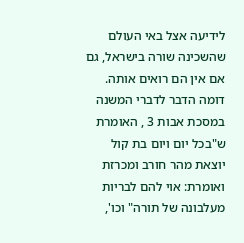לידיעה אצל באי העולם שהשכינה שורה בישראל, גם אם אין הם רואים אותה.
דומה הדבר לדברי המשנה במסכת אבות 3 , האומרת ש"בכל יום ויום בת קול יוצאת מהר חורב ומכרזת ואומרת: אוי להם לבריות מעלבונה של תורה" וכו',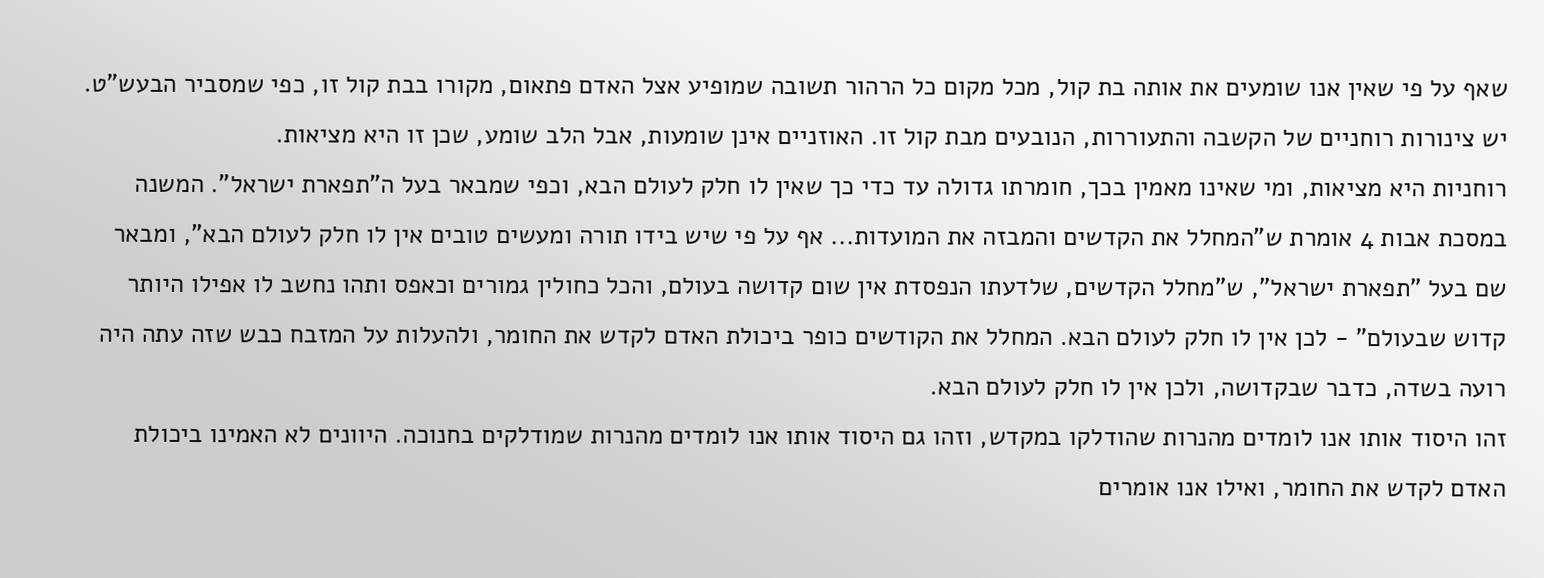שאף על פי שאין אנו שומעים את אותה בת קול, מכל מקום כל הרהור תשובה שמופיע אצל האדם פתאום, מקורו בבת קול זו, כפי שמסביר הבעש"ט. יש צינורות רוחניים של הקשבה והתעוררות, הנובעים מבת קול זו. האוזניים אינן שומעות, אבל הלב שומע, שכן זו היא מציאות.
רוחניות היא מציאות, ומי שאינו מאמין בכך, חומרתו גדולה עד כדי כך שאין לו חלק לעולם הבא, וכפי שמבאר בעל ה"תפארת ישראל". המשנה במסכת אבות 4 אומרת ש"המחלל את הקדשים והמבזה את המועדות... אף על פי שיש בידו תורה ומעשים טובים אין לו חלק לעולם הבא", ומבאר שם בעל "תפארת ישראל", ש"מחלל הקדשים, שלדעתו הנפסדת אין שום קדושה בעולם, והכל כחולין גמורים וכאפס ותהו נחשב לו אפילו היותר קדוש שבעולם" - לכן אין לו חלק לעולם הבא. המחלל את הקודשים כופר ביכולת האדם לקדש את החומר, ולהעלות על המזבח כבש שזה עתה היה רועה בשדה, כדבר שבקדושה, ולכן אין לו חלק לעולם הבא.
זהו היסוד אותו אנו לומדים מהנרות שהודלקו במקדש, וזהו גם היסוד אותו אנו לומדים מהנרות שמודלקים בחנוכה. היוונים לא האמינו ביכולת האדם לקדש את החומר, ואילו אנו אומרים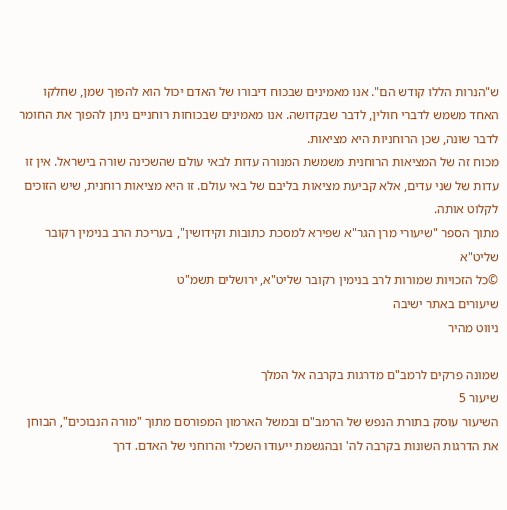ש"הנרות הללו קודש הם". אנו מאמינים שבכוח דיבורו של האדם יכול הוא להפוך שמן, שחלקו האחד משמש לדברי חולין, לדבר שבקדושה. אנו מאמינים שבכוחות רוחניים ניתן להפוך את החומר לדבר שונה, שכן הרוחניות היא מציאות.
מכוח זה של המציאות הרוחנית משמשת המנורה עדות לבאי עולם שהשכינה שורה בישראל. אין זו עדות של שני עדים, אלא קביעת מציאות בליבם של באי עולם. זו היא מציאות רוחנית, שיש הזוכים לקלוט אותה.
מתוך הספר "שיעורי מרן הגר"א שפירא למסכת כתובות וקידושין", בעריכת הרב בנימין רקובר שליט"א
©כל הזכויות שמורות לרב בנימין רקובר שליט"א, ירושלים תשמ"ט
שיעורים באתר ישיבה
ניווט מהיר

שמונה פרקים לרמב"ם מדרגות בקרבה אל המלך
שיעור 5
השיעור עוסק בתורת הנפש של הרמב"ם ובמשל הארמון המפורסם מתוך "מורה הנבוכים", הבוחן את הדרגות השונות בקרבה לה' ובהגשמת ייעודו השכלי והרוחני של האדם. דרך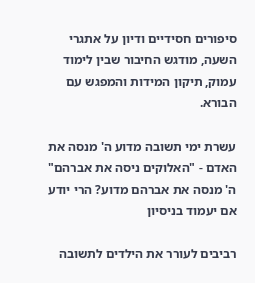סיפורים חסידיים ודיון על אתגרי השעה, מודגש החיבור שבין לימוד עמוק, תיקון המידות והמפגש עם הבורא.

עשרת ימי תשובה מדוע ה' מנסה את האדם - "האלוקים ניסה את אברהם"
ה' מנסה את אברהם מדוע? הרי יודע אם יעמוד בניסיון

רביבים לעורר את הילדים לתשובה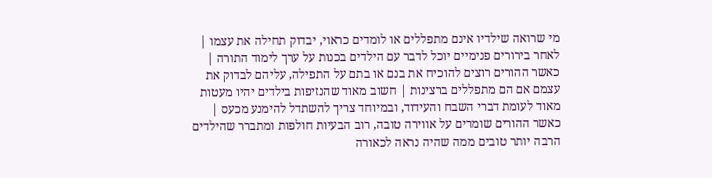מי שרואה שילדיו אינם מתפללים או לומדים כראוי, יבדוק תחילה את עצמו | לאחר בירורים פנימיים יוכל לדבר עם הילדים בכנות על ערך לימוד התורה | כאשר ההורים רוצים להוכיח את בנם או בתם על התפילה, עליהם לבדוק את עצמם אם הם מתפללים ברצינות | חשוב מאוד שהנזיפות בילדים יהיו מעטות מאוד לעומת דברי השבח והעידוד, ובמיוחד צריך להשתדל להימנע מכעס | כאשר ההורים שומרים על אווירה טובה, רוב הבעיות חולפות ומתברר שהילדים הרבה יותר טובים ממה שהיה נראה לכאורה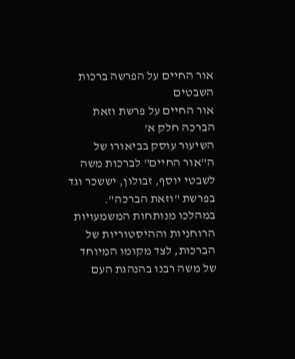אור החיים על הפרשה ברכות השבטים
אור החיים על פרשת וזאת הברכה חלק א'
השיעור עוסק בביאורו של ה"אור החיים" לברכות משה לשבטי יוסף, זבולון, יששכר וגד בפרשת "וזאת הברכה". במהלכו מנותחות המשמעויות הרוחניות וההיסטוריות של הברכות, לצד מקומו המיוחד של משה רבנו בהנהגת העם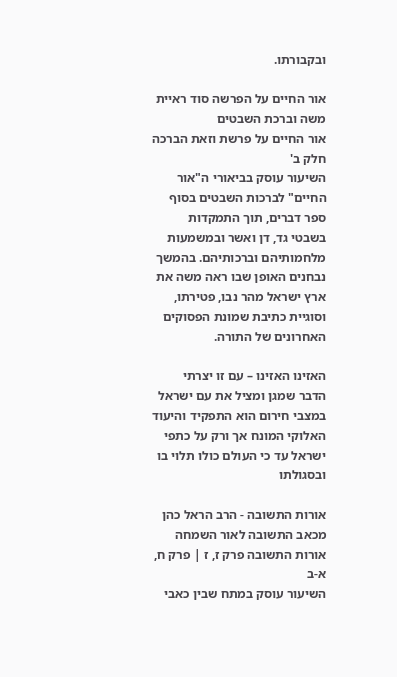ובקבורתו.

אור החיים על הפרשה סוד ראיית משה וברכת השבטים
אור החיים על פרשת וזאת הברכה חלק ב'
השיעור עוסק בביאורי ה"אור החיים" לברכות השבטים בסוף ספר דברים, תוך התמקדות בשבטי גד, דן ואשר ובמשמעות מלחמותיהם וברכותיהם. בהמשך נבחנים האופן שבו ראה משה את ארץ ישראל מהר נבו, פטירתו, וסוגיית כתיבת שמונת הפסוקים האחרונים של התורה.

האזינו האזינו – עם זו יצרתי
הדבר שמגן ומציל את עם ישראל במצבי חירום הוא התפקיד והיעוד האלוקי המונח אך ורק על כתפי ישראל עד כי העולם כולו תלוי בו ובסגולתו

אורות התשובה - הרב הראל כהן מכאב התשובה לאור השמחה
אורות התשובה פרק ז, ז | פרק ח, א-ב
השיעור עוסק במתח שבין כאבי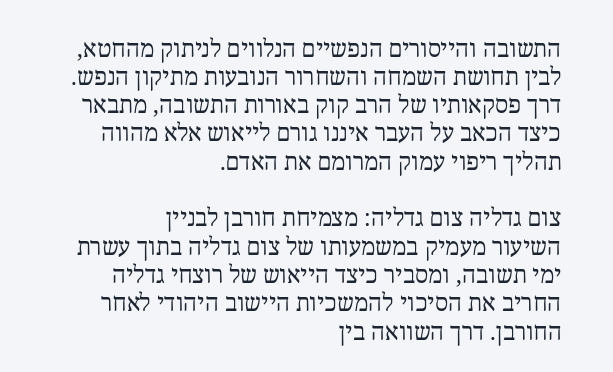התשובה והייסורים הנפשיים הנלווים לניתוק מהחטא, לבין תחושת השמחה והשחרור הנובעות מתיקון הנפש. דרך פסקאותיו של הרב קוק באורות התשובה, מתבאר כיצד הכאב על העבר איננו גורם לייאוש אלא מהווה תהליך ריפוי עמוק המרומם את האדם.

צום גדליה צום גדליה: מצמיחת חורבן לבניין
השיעור מעמיק במשמעותו של צום גדליה בתוך עשרת ימי תשובה, ומסביר כיצד הייאוש של רוצחי גדליה החריב את הסיכוי להמשכיות היישוב היהודי לאחר החורבן. דרך השוואה בין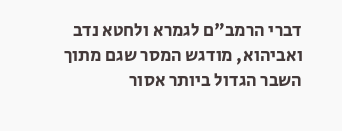דברי הרמב"ם לגמרא ולחטא נדב ואביהוא, מודגש המסר שגם מתוך השבר הגדול ביותר אסור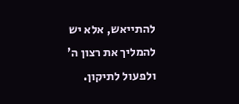להתייאש, אלא יש להמליך את רצון ה' ולפעול לתיקון.